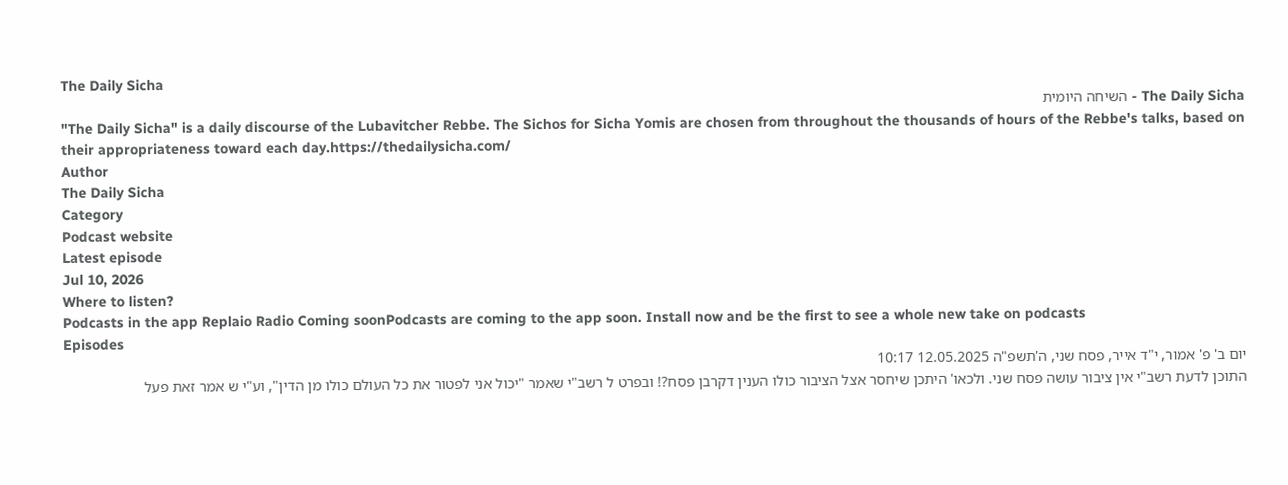The Daily Sicha
The Daily Sicha - השיחה היומית
"The Daily Sicha" is a daily discourse of the Lubavitcher Rebbe. The Sichos for Sicha Yomis are chosen from throughout the thousands of hours of the Rebbe's talks, based on their appropriateness toward each day.https://thedailysicha.com/
Author
The Daily Sicha
Category
Podcast website
Latest episode
Jul 10, 2026
Where to listen?
Podcasts in the app Replaio Radio Coming soonPodcasts are coming to the app soon. Install now and be the first to see a whole new take on podcasts
Episodes
יום ב' פ' אמור, י"ד אייר, פסח שני, ה'תשפ"ה 12.05.2025 10:17
התוכן לדעת רשב"י אין ציבור עושה פסח שני. ולכאו' היתכן שיחסר אצל הציבור כולו הענין דקרבן פסח?! ובפרט ל רשב"י שאמר "יכול אני לפטור את כל העולם כולו מן הדין", וע"י ש אמר זאת פעל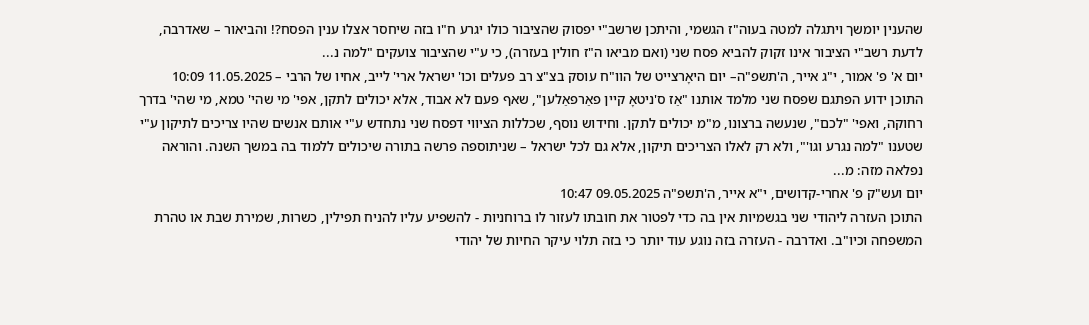שהענין יומשך ויתגלה למטה בעוה"ז הגשמי, והיתכן שרשב"י יפסוק שהציבור כולו יגרע ח"ו בזה שיחסר אצלו ענין הפסח?! והביאור – שאדרבה, לדעת רשב"י הציבור אינו זקוק להביא פסח שני (ואם מביאו ה"ז חולין בעזרה), כי ע"י שהציבור צועקים "למה נ...
יום א' פ' אמור, י"ג אייר, ה'תשפ"ה– יום היאָרצייט של הוו"ח עוסק בצ"צ רב פעלים וכו' ישראל ארי' לייב, אחיו של הרבי – 11.05.2025 10:09
התוכן ידוע הפתגם שפסח שני מלמד אותנו "אַז ס'ניטאָ קיין פאַרפאַלען", שאף פעם לא אבוד, אלא יכולים לתקן, אפי' מי שהי' טמא, מי שהי' בדרך רחוקה, ואפי' "לכם", שנעשה ברצונו, מ"מ יכולים לתקן. וחידוש נוסף, שכללות הציווי דפסח שני נתחדש ע"י אותם אנשים שהיו צריכים לתיקון ע"י שטענו "למה נגרע וגו'", ולא רק לאלו הצריכים תיקון, אלא גם לכל ישראל – שניתוספה פרשה בתורה שיכולים ללמוד בה במשך השנה. והוראה נפלאה מזה: מ...
יום ועש"ק פ' אחרי-קדושים, י"א אייר, ה'תשפ"ה 09.05.2025 10:47
התוכן העזרה ליהודי שני בגשמיות אין בה כדי לפטור את חובתו לעזור לו ברוחניות - להשפיע עליו להניח תפילין, כשרות, שמירת שבת או טהרת המשפחה וכיו"ב. ואדרבה - העזרה בזה נוגע עוד יותר כי בזה תלוי עיקר החיות של יהודי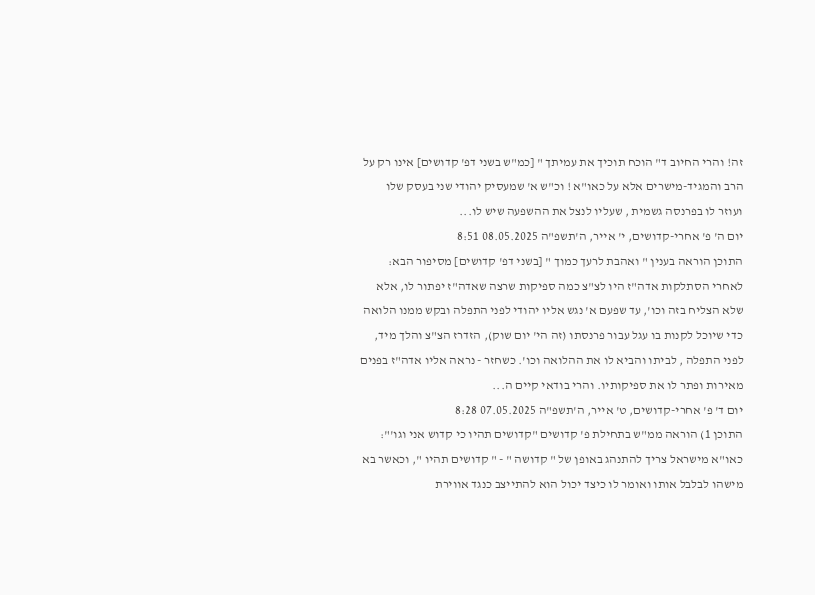זה! והרי החיוב ד" הוכח תוכיך את עמיתך " [כמ"ש בשני דפ' קדושים] אינו רק על הרב והמגיד-מישרים אלא על כאו"א ! וכ"ש א' שמעסיק יהודי שני בעסק שלו ועוזר לו בפרנסה גשמית , שעליו לנצל את ההשפעה שיש לו...
יום ה' פ' אחרי-קדושים, י' אייר, ה'תשפ"ה 08.05.2025 8:51
התוכן הוראה בענין " ואהבת לרעך כמוך " [בשני דפ' קדושים] מסיפור הבא: לאחרי הסתלקות אדה"ז היו לצ"צ כמה ספיקות שרצה שאדה"ז יפתור לו, אלא שלא הצליח בזה וכו', עד שפעם א' נגש אליו יהודי לפני התפלה ובקש ממנו הלואה כדי שיוכל לקנות בו עגל עבור פרנסתו (זה הי' יום שוק), הזדרז הצ"צ והלך מיד, לפני התפלה , לביתו והביא לו את ההלואה וכו'. כשחזר - נראה אליו אדה"ז בפנים מאירות ופתר לו את ספיקותיו. והרי בודאי קיים ה...
יום ד' פ' אחרי-קדושים, ט' אייר, ה'תשפ"ה 07.05.2025 8:28
התוכן 1) הוראה ממ"ש בתחילת פ' קדושים "קדושים תהיו כי קדוש אני וגו'": כאו"א מישראל צריך להתנהג באופן של " קדושה " - " קדושים תהיו ", וכאשר בא מישהו לבלבל אותו ואומר לו כיצד יכול הוא להתייצב כנגד אווירת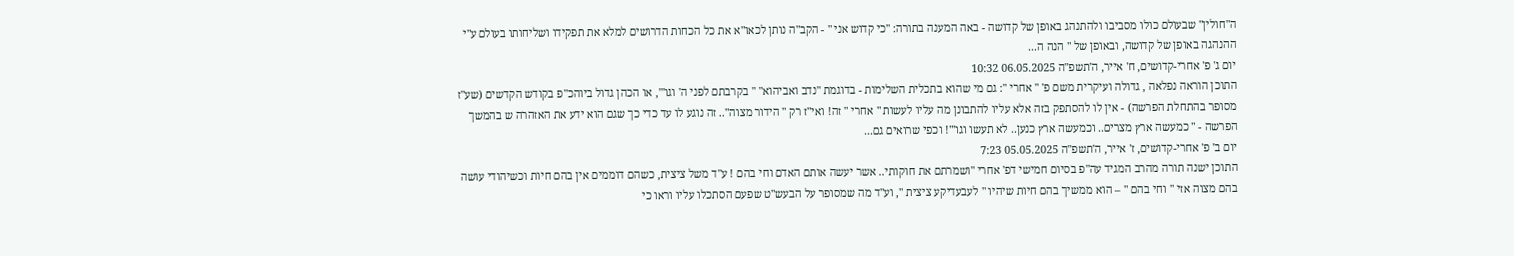ה"חולין" שבעולם כולו מסביבו ולהתנהג באופן של קדושה - באה המענה בתורה: "כי קדוש אני " - הקב"ה נותן לכאו"א את כל הכחות הדרושים למלא את תפקידו ושליחותו בעולם ע"י ההנהגה באופן של קדושה, ובאופן של " הנה ה...
יום ג' פ' אחרי-קדושים, ח' אייר, ה'תשפ"ה 06.05.2025 10:32
התוכן הוראה נפלאה , גדולה ועיקרית משם פ' " אחרי ": גם מי שהוא בתכלית השלימות - בדוגמת "נדב ואביהוא" " בקרבתם לפני ה' וגו'", או הכהן גדול ביוהכ"פ בקודש הקדשים (שע"ז מסופר בהתחלת הפרשה) - אין לו להסתפק בזה אלא עליו להתבונן מה עליו לעשות " אחרי " זה! ואי"ז רק " הידור מצוה".. זה נוגע לו עד כדי כך שגם הוא ידע את האזהרה ש בהמשך הפרשה - " כמעשה ארץ מצרים.. וכמעשה ארץ כנען.. לא תעשו וגו'"! וכפי שרואים גם...
יום ב' פ' אחרי-קדושים, ז' אייר, ה'תשפ"ה 05.05.2025 7:23
התוכן ישנה תורה מהרב המגיד עה"פ בסיום חמישי דפ' אחרי "ושמרתם את חוקותי.. אשר יעשה אותם האדם וחי בהם ! ע"ד משל ציצית, כשהם דוממים אין בהם חיות וכשיהודי עושה בהם מצוה אזי " וחי בהם " – הוא ממשיך בהם חיות שיהיו " לעבעדיקע ציצית ", וע"ד מה שמסופר על הבעש"ט שפעם הסתכלו עליו וראו כי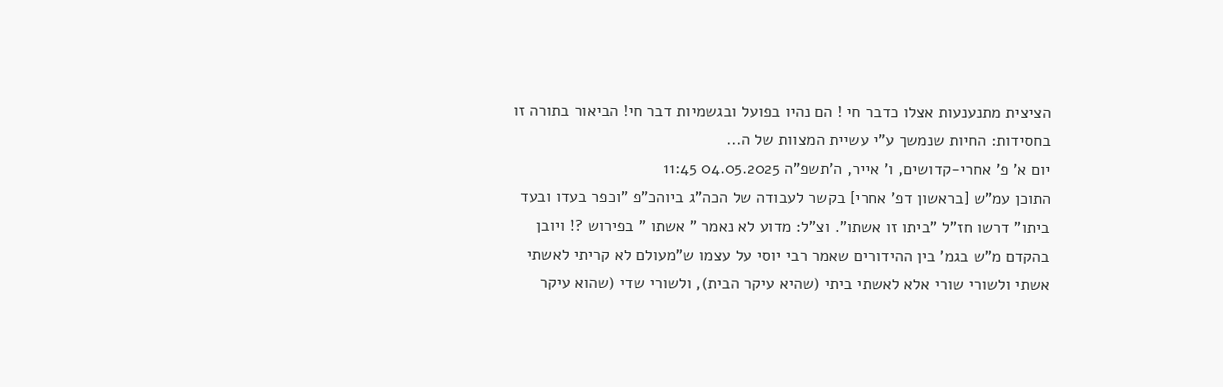הציצית מתנענעות אצלו כדבר חי ! הם נהיו בפועל ובגשמיות דבר חי! הביאור בתורה זו בחסידות: החיות שנמשך ע"י עשיית המצוות של ה...
יום א' פ' אחרי-קדושים, ו' אייר, ה'תשפ"ה 04.05.2025 11:45
התוכן עמ"ש [בראשון דפ' אחרי] בקשר לעבודה של הכה"ג ביוהכ"פ "וכפר בעדו ובעד ביתו" דרשו חז"ל "ביתו זו אשתו". וצ"ל: מדוע לא נאמר " אשתו " בפירוש ?! ויובן בהקדם מ"ש בגמ' בין ההידורים שאמר רבי יוסי על עצמו ש"מעולם לא קריתי לאשתי אשתי ולשורי שורי אלא לאשתי ביתי (שהיא עיקר הבית), ולשורי שדי (שהוא עיקר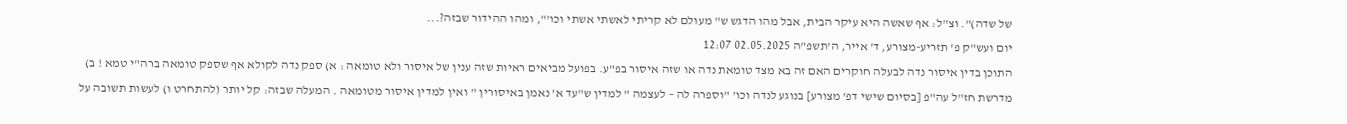של שדה)". וצ"ל: אף שאשה היא עיקר הבית, אבל מהו הדגש ש" מעולם לא קריתי לאשתי אשתי וכו'", ומהו ההידור שבזה?...
יום ועש"ק פ' תזריע-מצורע, ד' אייר, ה'תשפ"ה 02.05.2025 12:07
התוכן בדין איסור נדה לבעלה חוקרים האם זה בא מצד טומאת נדה או שזה איסור בפ"ע. בפועל מביאים ראיות שזה ענין של איסור ולא טומאה : א) ספק נדה לקולא אף שספק טומאה ברה"י טמא ! ב) מדרשת חז"ל עה"פ [בסיום שישי דפ' מצורע] בנוגע לנדה וכו' "וספרה לה – לעצמה " למדין ש"עד א' נאמן באיסורין " ואין למדין איסור מטומאה . המעלה שבזה: קל יותר (להתחרט ו) לעשות תשובה על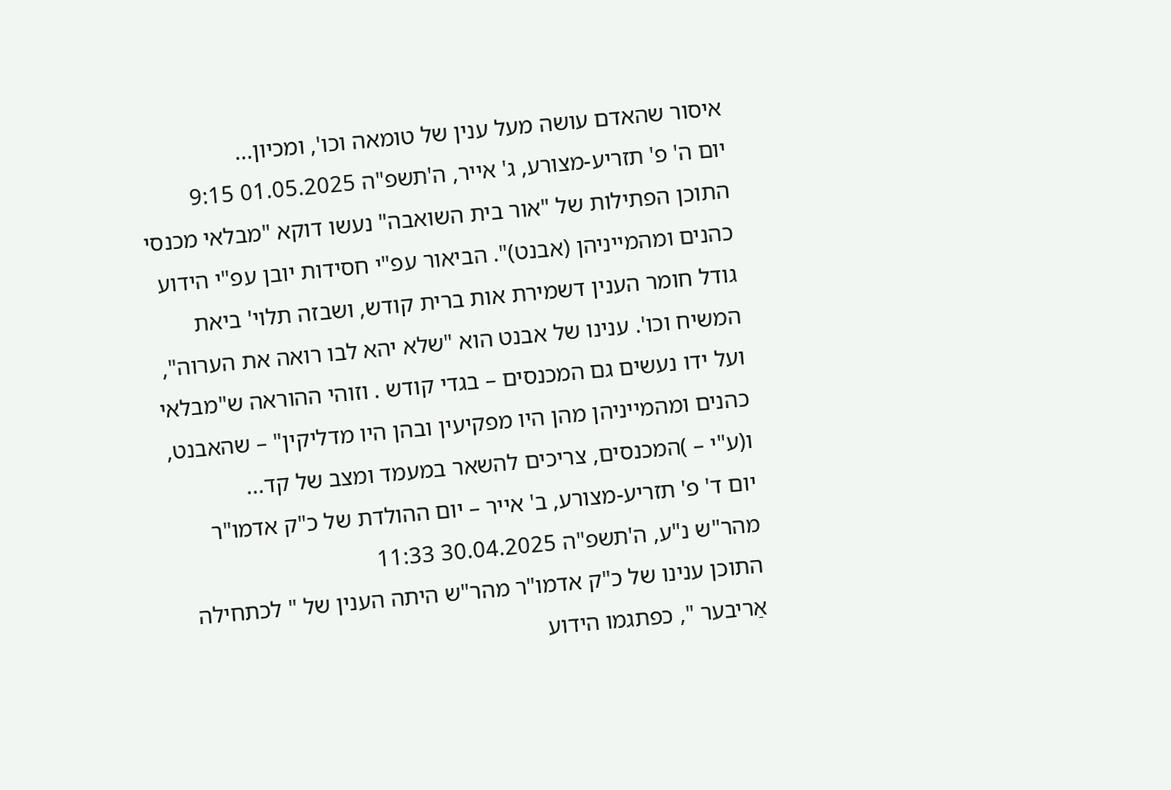איסור שהאדם עושה מעל ענין של טומאה וכו', ומכיון...
יום ה' פ' תזריע-מצורע, ג' אייר, ה'תשפ"ה 01.05.2025 9:15
התוכן הפתילות של "אור בית השואבה" נעשו דוקא "מבלאי מכנסי כהנים ומהמייניהן (אבנט)". הביאור עפ"י חסידות יובן עפ"י הידוע גודל חומר הענין דשמירת אות ברית קודש, ושבזה תלוי' ביאת המשיח וכו'. ענינו של אבנט הוא "שלא יהא לבו רואה את הערוה", ועל ידו נעשים גם המכנסים – בגדי קודש . וזוהי ההוראה ש"מבלאי כהנים ומהמייניהן מהן היו מפקיעין ובהן היו מדליקין" – שהאבנט, ו(ע"י – )המכנסים, צריכים להשאר במעמד ומצב של קד...
יום ד' פ' תזריע-מצורע, ב' אייר – יום ההולדת של כ"ק אדמו"ר מהר"ש נ"ע, ה'תשפ"ה 30.04.2025 11:33
התוכן ענינו של כ"ק אדמו"ר מהר"ש היתה הענין של " לכתחילה אַריבער ", כפתגמו הידוע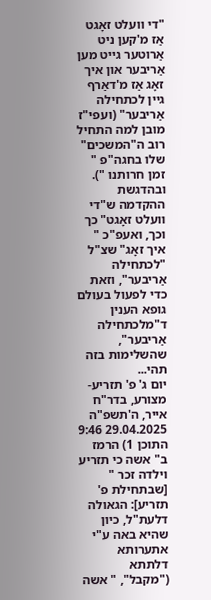"די וועלט זאָגט אַז מ'קען ניט אַרוטער גייט מען אַריבער און איך זאָג אַז מ'דאַרף גיין לכתחילה אַריבער" (ועפי"ז מובן למה התחיל רוב ה"המשכים" שלו בחגה"פ " זמן חרותנו "). ובהדגשת ההקדמה ש"די וועלט זאָגט" כך וכך, ואעפ"כ " איך זאָג" שצ"ל "לכתחילה אַריבער", וזאת כדי לפעול בעולם גופא הענין ד"מלכתחילה אַריבער", שהשלימות בזה תהי...
יום ג' פ' תזריע-מצורע, בדר"ח אייר, ה'תשפ"ה 29.04.2025 9:46
התוכן 1) הרמז ב" אשה כי תזריע וילדה זכר " [שבתחילת פ' תזריע]: הגאולה דלעת"ל, כיון שהיא באה ע"י אתערותא דלתתא ("מקבל", " אשה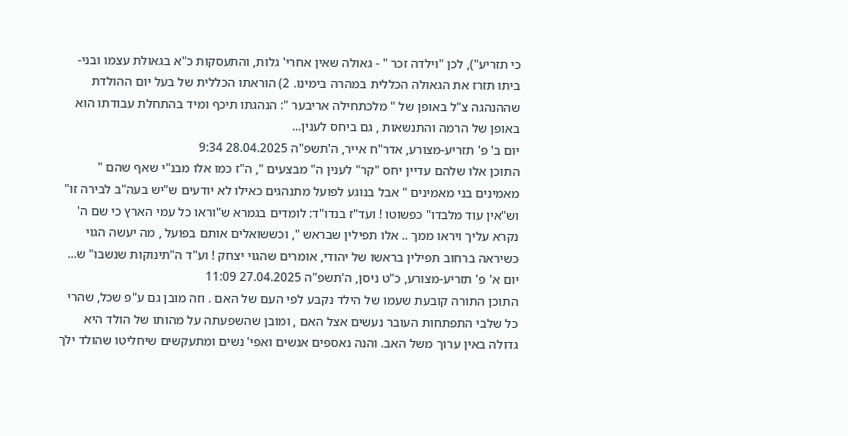כי תזריע"), לכן "וילדה זכר " - גאולה שאין אחרי' גלות, והתעסקות כ"א בגאולת עצמו ובני-ביתו תזרז את הגאולה הכללית במהרה בימינו. 2) הוראתו הכללית של בעל יום ההולדת שההנהגה צ"ל באופן של " מלכתחילה אריבער ": הנהגתו תיכף ומיד בהתחלת עבודתו הוא באופן של הרמה והתנשאות , גם ביחס לענין...
יום ב' פ' תזריע-מצורע, אדר"ח אייר, ה'תשפ"ה 28.04.2025 9:34
התוכן אלו שלהם עדיין יחס "קר" לענין ה" מבצעים ", ה"ז כמו אלו מבנ"י שאף שהם " מאמינים בני מאמינים " אבל בנוגע לפועל מתנהגים כאילו לא יודעים ש"יש בעה"ב לבירה זו" וש"אין עוד מלבדו" כפשוטו ! ועד"ז בנדו"ד: לומדים בגמרא ש"וראו כל עמי הארץ כי שם ה' נקרא עליך ויראו ממך .. אלו תפילין שבראש ", וכששואלים אותם בפועל , מה יעשה הגוי כשיראה ברחוב תפילין בראשו של יהודי, אומרים שהגוי יצחק ! וע"ד ה"תינוקות שנשבו" ש...
יום א' פ' תזריע-מצורע, כ"ט ניסן, ה'תשפ"ה 27.04.2025 11:09
התוכן התורה קובעת שעמו של הילד נקבע לפי העם של האם . וזה מובן גם ע"פ שכל, שהרי כל שלבי התפתחות העובר נעשים אצל האם , ומובן שהשפעתה על מהותו של הולד היא גדולה באין ערוך משל האב. והנה נאספים אנשים ואפי' נשים ומתעקשים שיחליטו שהולד ילך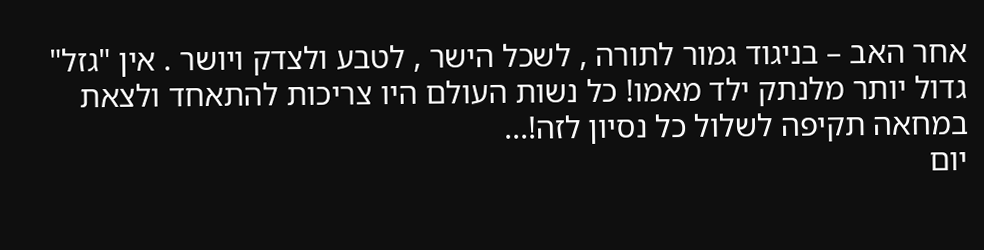אחר האב – בניגוד גמור לתורה , לשכל הישר , לטבע ולצדק ויושר . אין "גזל" גדול יותר מלנתק ילד מאמו! כל נשות העולם היו צריכות להתאחד ולצאת במחאה תקיפה לשלול כל נסיון לזה!...
יום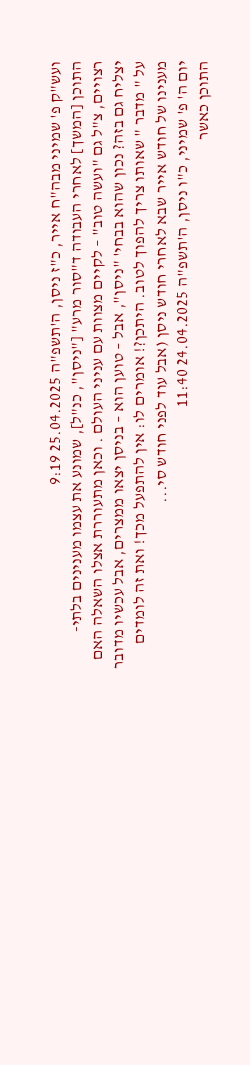ועש"ק פ' שמיני מבה"ח אייר, כ"ז ניסן, ה'תשפ"ה 25.04.2025 9:19
התוכן [המשך] לאחרי העבודה ד"סור מרע" ["ניסן", כנ"ל], שמונע את עצמו מענינים בלתי-רצויים, צ"ל גם "ועשה טוב" – לקיים מצוות עם עניני העולם . וכאן מתעוררת אצלו השאלה האם יצליח גם בזה? נכון שהוא בבחי' "ניסן", אבל – טוען הוא – בניסן יצאו ממצרים, אבל עכשיו מדובר על " מדבר " שאותו צריך להפוך לטוב. היתכן?! אומרים לו: אין להתפעל מכך! ואת זה לומדים מענינו של חודש אייר שבא לאחרי חודש ניסן (אבל עוד לפני חודש סי...
יום ה' פ' שמיני, כ"ו ניסן, ה'תשפ"ה 24.04.2025 11:40
התוכן כאשר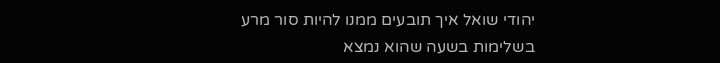יהודי שואל איך תובעים ממנו להיות סור מרע בשלימות בשעה שהוא נמצא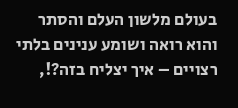בעולם מלשון העלם והסתר והוא רואה ושומע ענינים בלתי רצויים – איך יצליח בזה?!,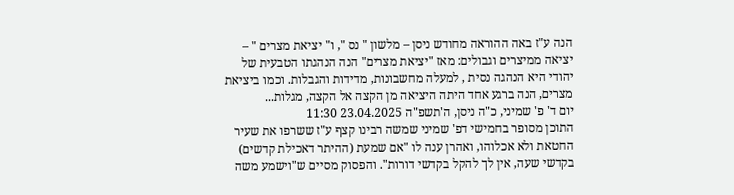הנה ע"ז באה ההוראה מחודש ניסן – מלשון " נס ", ו" יציאת מצרים " – יציאה ממיצרים וגבולים: מאז "יציאת מצרים" הנה הנהגתו הטבעית של יהודי היא הנהגה נסית , למעלה מחשבונות, מדידות והגבלות. וכמו ביציאת מצרים, הנה ברגע אחד היתה היציאה מן הקצה אל הקצה, מגלות...
יום ד' פ' שמיני, כ"ה ניסן, ה'תשפ"ה 23.04.2025 11:30
התוכן מסופר בחמישי דפ' שמיני שמשה רבינו קצף ע"ז ששרפו את שעיר החטאת ולא אכלוהו, ואהרן ענה לו "אם שמעת (ההיתר דאכילת קדשים) בקדשי שעה, אין לך להקל בקדשי דורות". והפסוק מסיים ש"וישמע משה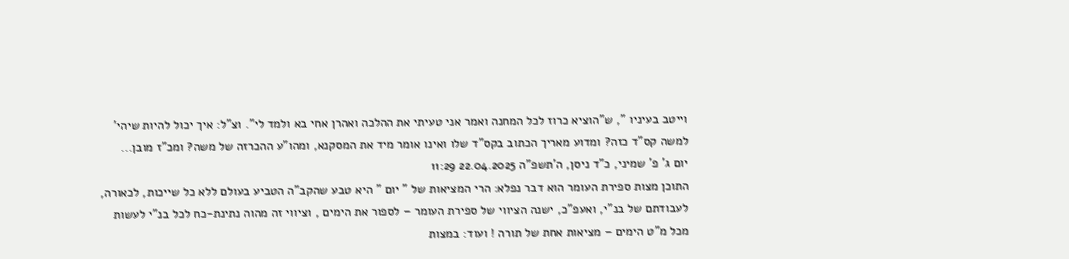וייטב בעיניו ", ש"הוציא כרוז לכל המחנה ואמר אני טעיתי את ההלכה ואהרן אחי בא ולמד לי". וצ"ל: איך יכול להיות שיהי' למשה קס"ד כזה? ומדוע מאריך הכתוב בקס"ד שלו ואינו אומר מיד את המסקנא, ומהו"ע ההכרזה של משה? ומכ"ז מובן...
יום ג' פ' שמיני, כ"ד ניסן, ה'תשפ"ה 22.04.2025 11:29
התוכן מצות ספירת העומר הוא דבר נפלא: הרי המציאות של " יום " היא טבע שהקב"ה הטביע בעולם ללא כל שייכות, לכאורה, לעבודתם של בנ"י, ואעפ"כ, ישנה הציווי של ספירת העומר – לספור את הימים , וציווי זה מהוה נתינת-כח לכל בנ"י לעשות מכל מ"ט הימים – מציאות אחת של תורה ! ועוד: במצות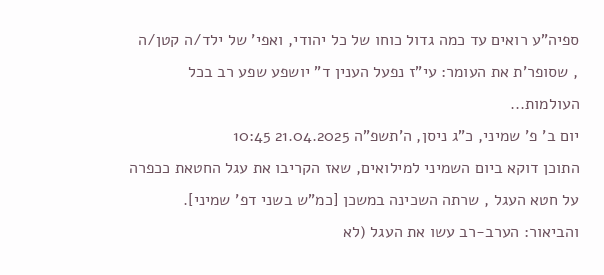ספיה"ע רואים עד כמה גדול כוחו של כל יהודי, ואפי' של ילד/ה קטן/ה , שסופר'ת את העומר: עי"ז נפעל הענין ד" יושפע שפע רב בכל העולמות...
יום ב' פ' שמיני, כ"ג ניסן, ה'תשפ"ה 21.04.2025 10:45
התוכן דוקא ביום השמיני למילואים, שאז הקריבו את עגל החטאת ככפרה על חטא העגל , שרתה השכינה במשכן [כמ"ש בשני דפ' שמיני]. והביאור: הערב-רב עשו את העגל (לא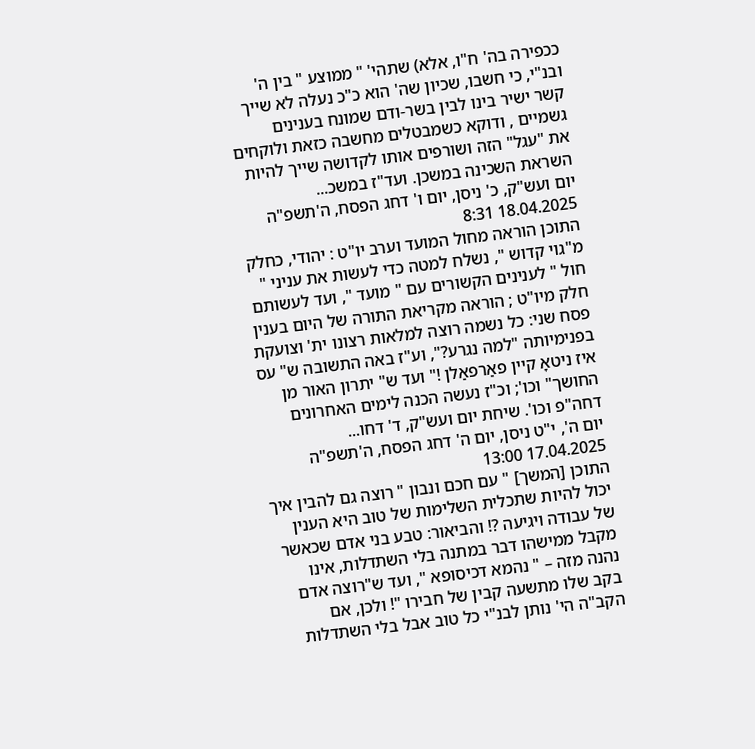ככפירה בה' ח"ו, אלא) שתהי' " ממוצע " בין ה' ובנ"י, כי חשבו, שכיון שה' הוא כ"כ נעלה לא שייך קשר ישיר בינו לבין בשר-ודם שמונח בענינים גשמיים , ודוקא כשמבטלים מחשבה כזאת ולוקחים את "עגל" הזה ושורפים אותו לקדושה שייך להיות השראת השכינה במשכן. ועד"ז במשכ...
יום ועש"ק, כ' ניסן, יום ו' דחג הפסח, ה'תשפ"ה 18.04.2025 8:31
התוכן הוראה מחול המועד וערב יו"ט : יהודי, כחלק מ"גוי קדוש ", נשלח למטה כדי לעשות את עניני " חול " לענינים הקשורים עם " מועד ", ועד לעשותם חלק מיו"ט ; הוראה מקריאת התורה של היום בענין פסח שני: כל נשמה רוצה למלאות רצונו ית' וצועקת בפנימיותה "למה נגרע?", וע"ז באה התשובה ש" עס איז ניטאָ קיין פאַרפאַלן !" ועד ש" יתרון האור מן החושך" וכו'; וכ"ז נעשה הכנה לימים האחרונים דחה"פ וכו'. שיחת יום ועש"ק, ד' דחו...
יום ה', י"ט ניסן, יום ה' דחג הפסח, ה'תשפ"ה 17.04.2025 13:00
התוכן [המשך] " עם חכם ונבון " רוצה גם להבין איך יכול להיות שתכלית השלימות של טוב היא הענין של עבודה ויגיעה ?! והביאור: טבע בני אדם שכאשר מקבל ממישהו דבר במתנה בלי השתדלות, אינו נהנה מזה – " נהמא דכיסופא ", ועד ש"רוצה אדם בקב שלו מתשעה קבין של חבירו "! ולכן, אם הקב"ה הי' נותן לבנ"י כל טוב אבל בלי השתדלות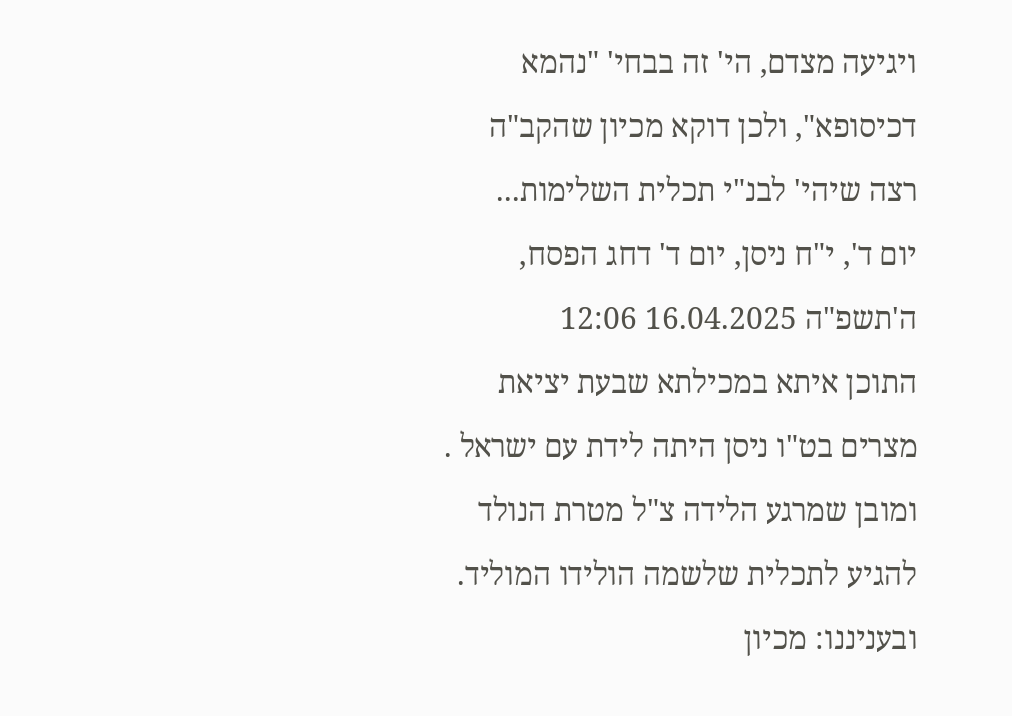ויגיעה מצדם, הי' זה בבחי' "נהמא דכיסופא", ולכן דוקא מכיון שהקב"ה רצה שיהי' לבנ"י תכלית השלימות...
יום ד', י"ח ניסן, יום ד' דחג הפסח, ה'תשפ"ה 16.04.2025 12:06
התוכן איתא במכילתא שבעת יציאת מצרים בט"ו ניסן היתה לידת עם ישראל . ומובן שמרגע הלידה צ"ל מטרת הנולד להגיע לתכלית שלשמה הולידו המוליד. ובעניננו: מכיון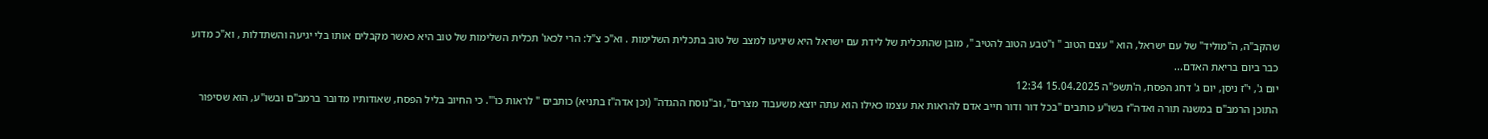שהקב"ה, ה"מוליד" של עם ישראל, הוא " עצם הטוב " ו"טבע הטוב להטיב ", מובן שהתכלית של לידת עם ישראל היא שיגיעו למצב של טוב בתכלית השלימות . וא"כ צ"ל: הרי לכאו' תכלית השלימות של טוב היא כאשר מקבלים אותו בלי יגיעה והשתדלות , וא"כ מדוע כבר ביום בריאת האדם...
יום ג', י"ז ניסן, יום ג' דחג הפסח, ה'תשפ"ה 15.04.2025 12:34
התוכן הרמב"ם במשנה תורה ואדה"ז בשו"ע כותבים "בכל דור ודור חייב אדם להראות את עצמו כאילו הוא עתה יוצא משעבוד מצרים", וב"נוסח ההגדה" (וכן אדה"ז בתניא) כותבים " לראות כו'". כי החיוב בליל הפסח, שאודותיו מדובר ברמב"ם ובשו"ע, הוא שסיפור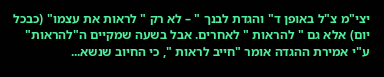יצי"מ צ"ל באופן ד" והגדת לבנך " – לא רק " לראות את עצמו" (כבכל יום) אלא גם " להראות " לאחרים. אבל בשעה שמקיים ה"להראות" ע"י אמירת ההגדה אומר "חייב לראות ", כי החיוב שנשא...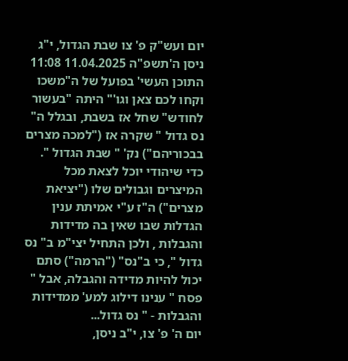יום ועש"ק פ' צו שבת הגדול, י"ג ניסן ה'תשפ"ה 11.04.2025 11:08
התוכן העשי' בפועל של ה"משכו וקחו לכם צאן וגו'" היתה "בעשור לחודש" שחל אז בשבת, ובגלל ה" נס גדול " שקרה אז ("למכה מצרים בבכוריהם") נק' " שבת הגדול ". כדי שיהודי יוכל לצאת מכל המיצרים וגבולים שלו ("יציאת מצרים") ה"ז ע"י אמיתת ענין הגדלות שבו שאין בה מדידות והגבלות , ולכן התחיל יצי"מ ב" נס גדול ", כי ב"נס" ("הרמה") סתם יכול להיות מדידה והגבלה, אבל " פסח " ענינו דילוג למע' ממדידות והגבלות - " נס גדול...
יום ה' פ' צו, י"ב ניסן,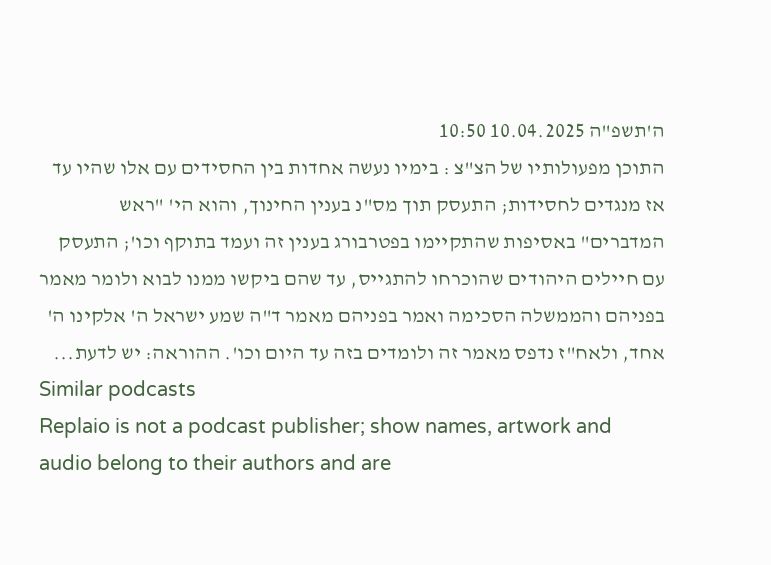ה'תשפ"ה 10.04.2025 10:50
התוכן מפעולותיו של הצ"צ : בימיו נעשה אחדות בין החסידים עם אלו שהיו עד אז מנגדים לחסידות; התעסק תוך מס"נ בענין החינוך, והוא הי' "ראש המדברים" באסיפות שהתקיימו בפטרבורג בענין זה ועמד בתוקף וכו'; התעסק עם חיילים היהודים שהוכרחו להתגייס, עד שהם ביקשו ממנו לבוא ולומר מאמר בפניהם והממשלה הסכימה ואמר בפניהם מאמר ד"ה שמע ישראל ה' אלקינו ה' אחד, ולאח"ז נדפס מאמר זה ולומדים בזה עד היום וכו'. ההוראה: יש לדעת...
Similar podcasts
Replaio is not a podcast publisher; show names, artwork and audio belong to their authors and are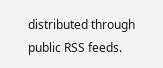distributed through public RSS feeds.